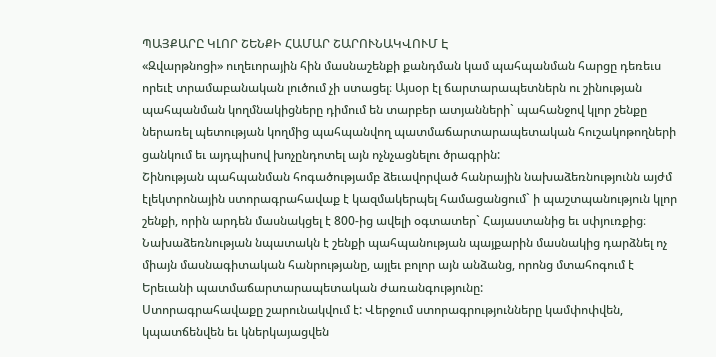ՊԱՅՔԱՐԸ ԿԼՈՐ ՇԵՆՔԻ ՀԱՄԱՐ ՇԱՐՈՒՆԱԿՎՈՒՄ Է
«Զվարթնոցի» ուղեւորային հին մասնաշենքի քանդման կամ պահպանման հարցը դեռեւս որեւէ տրամաբանական լուծում չի ստացել։ Այսօր էլ ճարտարապետներն ու շինության պահպանման կողմնակիցները դիմում են տարբեր ատյանների` պահանջով կլոր շենքը ներառել պետության կողմից պահպանվող պատմաճարտարապետական հուշակոթողների ցանկում եւ այդպիսով խոչընդոտել այն ոչնչացնելու ծրագրին:
Շինության պահպանման հոգածությամբ ձեւավորված հանրային նախաձեռնությունն այժմ էլեկտրոնային ստորագրահավաք է կազմակերպել համացանցում` ի պաշտպանություն կլոր շենքի, որին արդեն մասնակցել է 800-ից ավելի օգտատեր` Հայաստանից եւ սփյուռքից։ Նախաձեռնության նպատակն է շենքի պահպանության պայքարին մասնակից դարձնել ոչ միայն մասնագիտական հանրությանը, այլեւ բոլոր այն անձանց, որոնց մտահոգում է Երեւանի պատմաճարտարապետական ժառանգությունը:
Ստորագրահավաքը շարունակվում է: Վերջում ստորագրությունները կամփոփվեն, կպատճենվեն եւ կներկայացվեն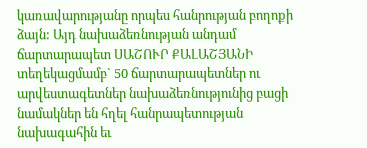կառավարությանը որպես հանրության բողոքի ձայն: Այդ նախաձեռնության անդամ ճարտարապետ ՍԱՇՈՒՐ ՔԱԼԱՇՅԱՆԻ տեղեկացմամբ` 50 ճարտարապետներ ու արվեստագետներ նախաձեռնությունից բացի նամակներ են հղել հանրապետության նախագահին եւ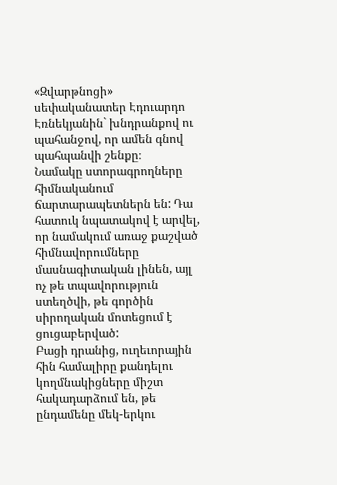«Զվարթնոցի» սեփականատեր Էդուարդո Էռնեկյանին` խնդրանքով ու պահանջով, որ ամեն գնով պահպանվի շենքը։
Նամակը ստորագրողները հիմնականում ճարտարապետներն են: Դա հատուկ նպատակով է արվել, որ նամակում առաջ քաշված հիմնավորումները մասնագիտական լինեն, այլ ոչ թե տպավորություն ստեղծվի, թե գործին սիրողական մոտեցում է ցուցաբերված:
Բացի դրանից, ուղեւորային հին համալիրը քանդելու կողմնակիցները միշտ հակադարձում են, թե ընդամենը մեկ-երկու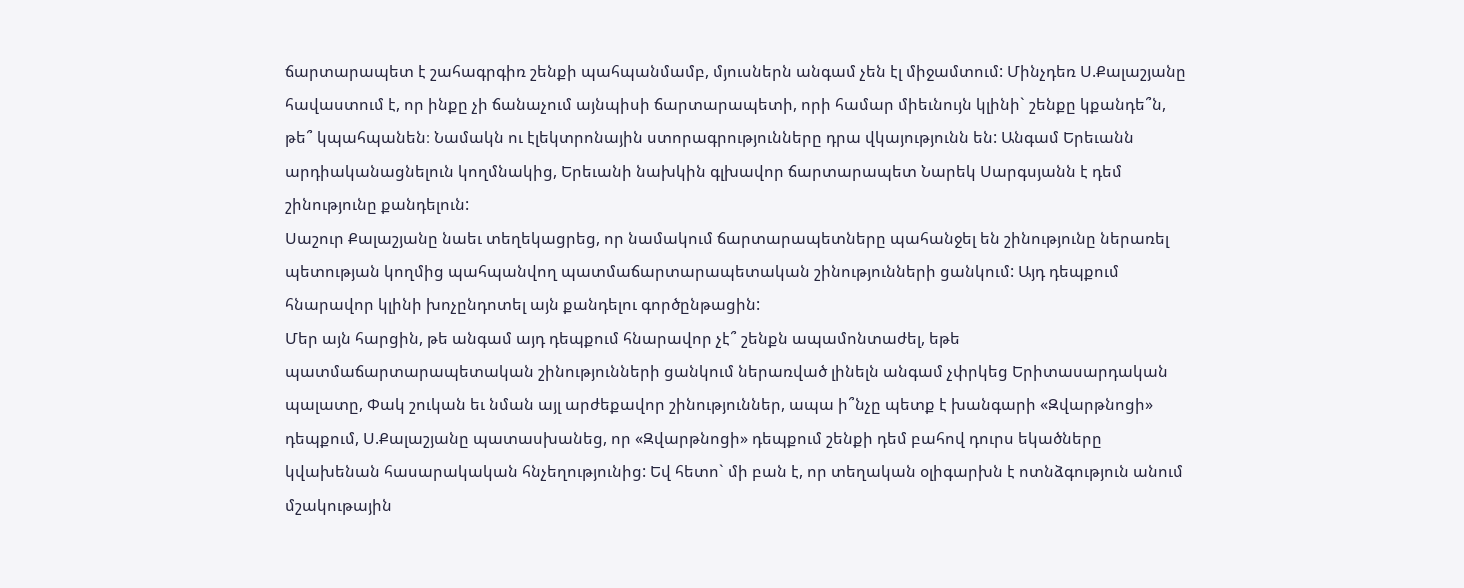ճարտարապետ է շահագրգիռ շենքի պահպանմամբ, մյուսներն անգամ չեն էլ միջամտում: Մինչդեռ Ս.Քալաշյանը հավաստում է, որ ինքը չի ճանաչում այնպիսի ճարտարապետի, որի համար միեւնույն կլինի` շենքը կքանդե՞ն, թե՞ կպահպանեն։ Նամակն ու էլեկտրոնային ստորագրությունները դրա վկայությունն են: Անգամ Երեւանն արդիականացնելուն կողմնակից, Երեւանի նախկին գլխավոր ճարտարապետ Նարեկ Սարգսյանն է դեմ շինությունը քանդելուն:
Սաշուր Քալաշյանը նաեւ տեղեկացրեց, որ նամակում ճարտարապետները պահանջել են շինությունը ներառել պետության կողմից պահպանվող պատմաճարտարապետական շինությունների ցանկում: Այդ դեպքում հնարավոր կլինի խոչընդոտել այն քանդելու գործընթացին:
Մեր այն հարցին, թե անգամ այդ դեպքում հնարավոր չէ՞ շենքն ապամոնտաժել, եթե պատմաճարտարապետական շինությունների ցանկում ներառված լինելն անգամ չփրկեց Երիտասարդական պալատը, Փակ շուկան եւ նման այլ արժեքավոր շինություններ, ապա ի՞նչը պետք է խանգարի «Զվարթնոցի» դեպքում, Ս.Քալաշյանը պատասխանեց, որ «Զվարթնոցի» դեպքում շենքի դեմ բահով դուրս եկածները կվախենան հասարակական հնչեղությունից: Եվ հետո` մի բան է, որ տեղական օլիգարխն է ոտնձգություն անում մշակութային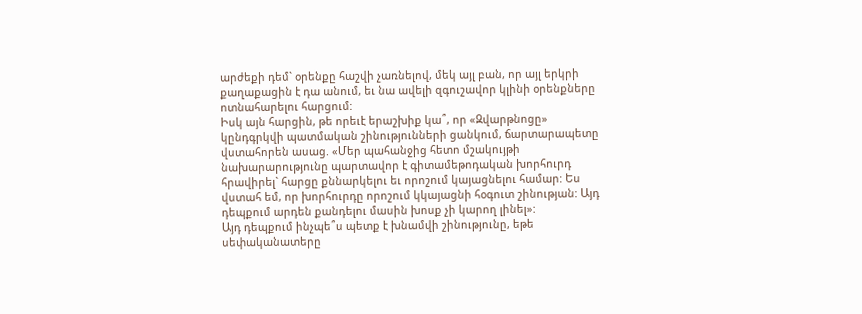արժեքի դեմ` օրենքը հաշվի չառնելով, մեկ այլ բան, որ այլ երկրի քաղաքացին է դա անում, եւ նա ավելի զգուշավոր կլինի օրենքները ոտնահարելու հարցում:
Իսկ այն հարցին, թե որեւէ երաշխիք կա՞, որ «Զվարթնոցը» կընդգրկվի պատմական շինությունների ցանկում, ճարտարապետը վստահորեն ասաց. «Մեր պահանջից հետո մշակույթի նախարարությունը պարտավոր է գիտամեթոդական խորհուրդ հրավիրել` հարցը քննարկելու եւ որոշում կայացնելու համար: Ես վստահ եմ, որ խորհուրդը որոշում կկայացնի հօգուտ շինության: Այդ դեպքում արդեն քանդելու մասին խոսք չի կարող լինել»:
Այդ դեպքում ինչպե՞ս պետք է խնամվի շինությունը, եթե սեփականատերը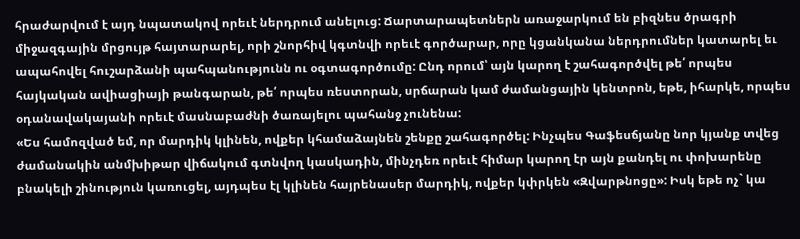հրաժարվում է այդ նպատակով որեւէ ներդրում անելուց: Ճարտարապետներն առաջարկում են բիզնես ծրագրի միջազգային մրցույթ հայտարարել, որի շնորհիվ կգտնվի որեւէ գործարար, որը կցանկանա ներդրումներ կատարել եւ ապահովել հուշարձանի պահպանությունն ու օգտագործումը: Ընդ որում՝ այն կարող է շահագործվել թե՛ որպես հայկական ավիացիայի թանգարան, թե՛ որպես ռեստորան, սրճարան կամ ժամանցային կենտրոն, եթե, իհարկե, որպես օդանավակայանի որեւէ մասնաբաժնի ծառայելու պահանջ չունենա:
«Ես համոզված եմ, որ մարդիկ կլինեն, ովքեր կհամաձայնեն շենքը շահագործել: Ինչպես Գաֆեսճյանը նոր կյանք տվեց ժամանակին անմխիթար վիճակում գտնվող կասկադին, մինչդեռ որեւէ հիմար կարող էր այն քանդել ու փոխարենը բնակելի շինություն կառուցել, այդպես էլ կլինեն հայրենասեր մարդիկ, ովքեր կփրկեն «Զվարթնոցը»: Իսկ եթե ոչ` կա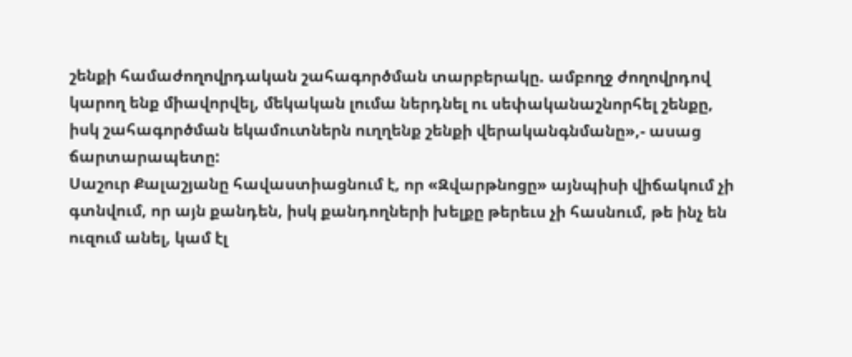շենքի համաժողովրդական շահագործման տարբերակը. ամբողջ ժողովրդով կարող ենք միավորվել, մեկական լումա ներդնել ու սեփականաշնորհել շենքը, իսկ շահագործման եկամուտներն ուղղենք շենքի վերականգնմանը»,- ասաց ճարտարապետը:
Սաշուր Քալաշյանը հավաստիացնում է, որ «Զվարթնոցը» այնպիսի վիճակում չի գտնվում, որ այն քանդեն, իսկ քանդողների խելքը թերեւս չի հասնում, թե ինչ են ուզում անել, կամ էլ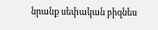նրանք սեփական բիզնես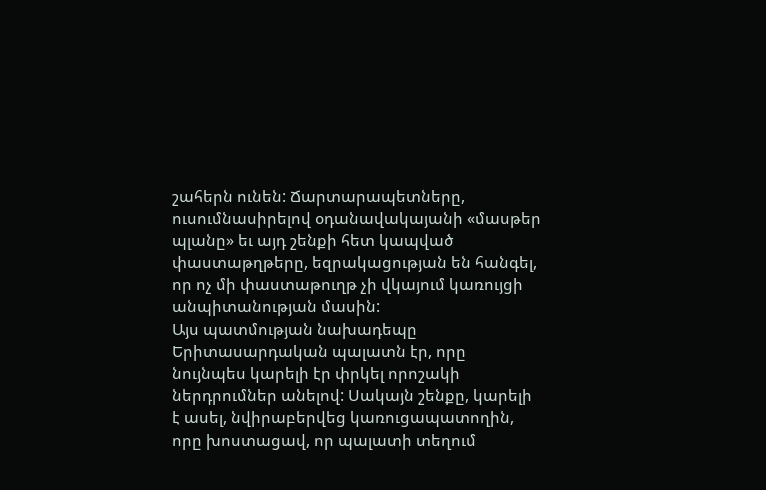շահերն ունեն: Ճարտարապետները, ուսումնասիրելով օդանավակայանի «մասթեր պլանը» եւ այդ շենքի հետ կապված փաստաթղթերը, եզրակացության են հանգել, որ ոչ մի փաստաթուղթ չի վկայում կառույցի անպիտանության մասին:
Այս պատմության նախադեպը Երիտասարդական պալատն էր, որը նույնպես կարելի էր փրկել որոշակի ներդրումներ անելով: Սակայն շենքը, կարելի է ասել, նվիրաբերվեց կառուցապատողին, որը խոստացավ, որ պալատի տեղում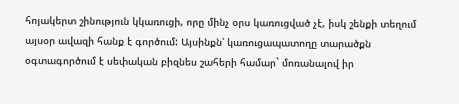հոյակերտ շինություն կկառուցի, որը մինչ օրս կառուցված չէ, իսկ շենքի տեղում այսօր ավազի հանք է գործում: Այսինքն՝ կառուցապատողը տարածքն օգտագործում է սեփական բիզնես շահերի համար` մոռանալով իր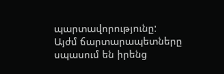պարտավորությունը:
Այժմ ճարտարապետները սպասում են իրենց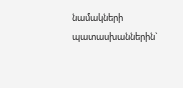նամակների պատասխաններին`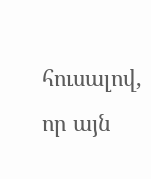հուսալով, որ այն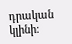դրական կլինի։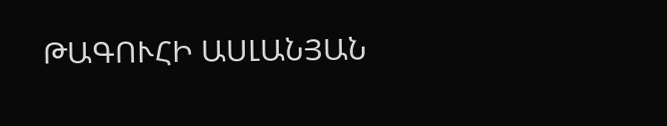ԹԱԳՈՒՀԻ ԱՍԼԱՆՅԱՆ